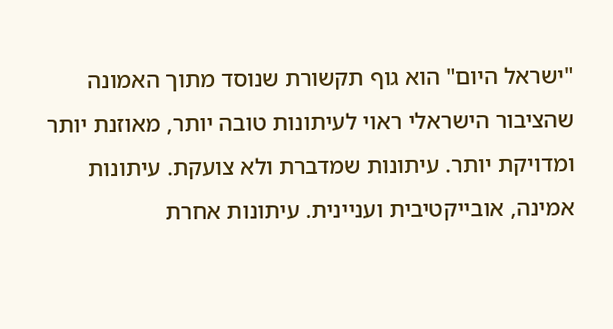"ישראל היום" הוא גוף תקשורת שנוסד מתוך האמונה שהציבור הישראלי ראוי לעיתונות טובה יותר, מאוזנת יותר ומדויקת יותר. עיתונות שמדברת ולא צועקת. עיתונות אמינה, אובייקטיבית ועניינית. עיתונות אחרת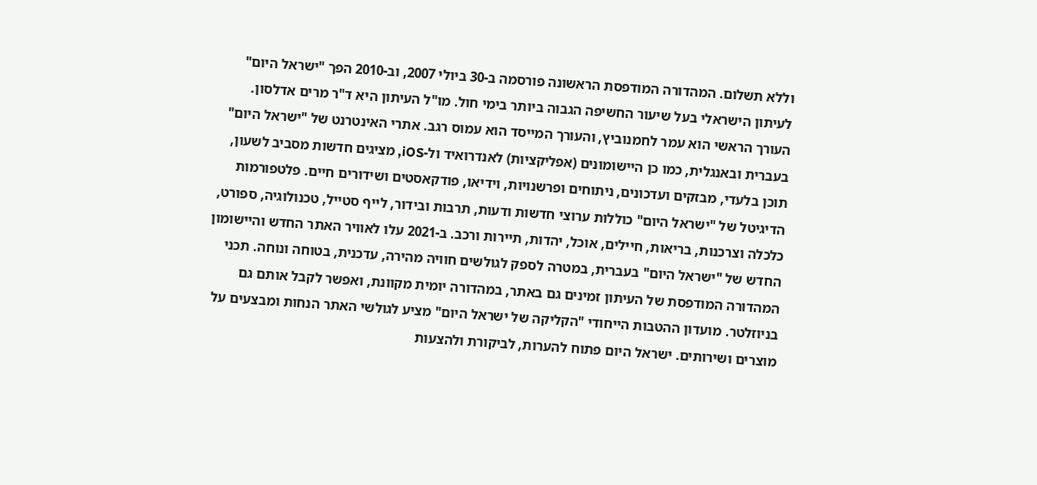וללא תשלום. המהדורה המודפסת הראשונה פורסמה ב-30 ביולי 2007, וב-2010 הפך "ישראל היום" לעיתון הישראלי בעל שיעור החשיפה הגבוה ביותר בימי חול. מו"ל העיתון היא ד"ר מרים אדלסון. העורך הראשי הוא עמר לחמנוביץ, והעורך המייסד הוא עמוס רגב. אתרי האינטרנט של "ישראל היום" בעברית ובאנגלית, כמו כן היישומונים (אפליקציות) לאנדרואיד ול-iOS, מציגים חדשות מסביב לשעון, תוכן בלעדי, מבזקים ועדכונים, ניתוחים ופרשנויות, וידיאו, פודקאסטים ושידורים חיים. פלטפורמות הדיגיטל של "ישראל היום" כוללות ערוצי חדשות ודעות, תרבות ובידור, לייף סטייל, טכנולוגיה, ספורט, כלכלה וצרכנות, בריאות, חיילים, אוכל, יהדות, תיירות ורכב. ב-2021 עלו לאוויר האתר החדש והיישומון החדש של "ישראל היום" בעברית, במטרה לספק לגולשים חוויה מהירה, עדכנית, בטוחה ונוחה. תכני המהדורה המודפסת של העיתון זמינים גם באתר, במהדורה יומית מקוונת, ואפשר לקבל אותם גם בניוזלטר. מועדון ההטבות הייחודי "הקליקה של ישראל היום" מציע לגולשי האתר הנחות ומבצעים על מוצרים ושירותים. ישראל היום פתוח להערות, לביקורת ולהצעות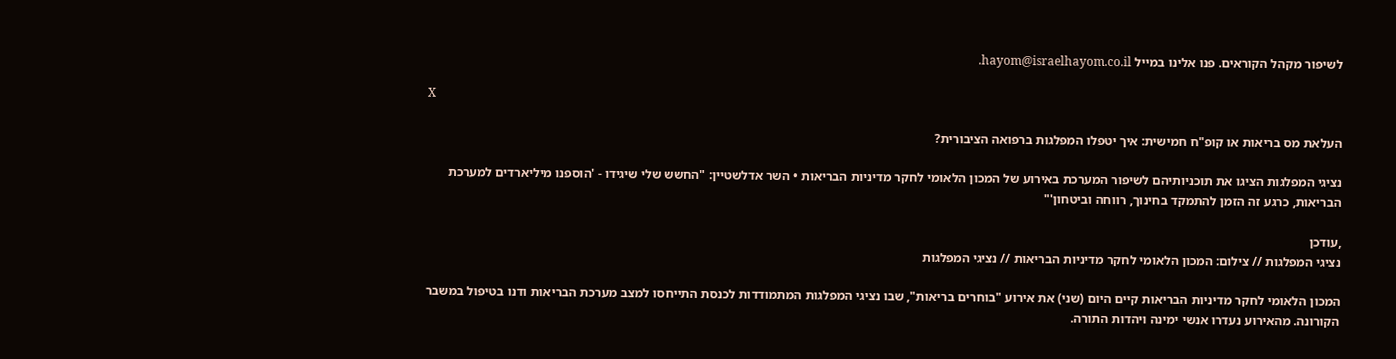לשיפור מקהל הקוראים. פנו אלינו במייל hayom@israelhayom.co.il.

X

העלאת מס בריאות או קופ"ח חמישית: איך יטפלו המפלגות ברפואה הציבורית?

נציגי המפלגות הציגו את תוכניותיהם לשיפור המערכת באירוע של המכון הלאומי לחקר מדיניות הבריאות • השר אדלשטיין: "החשש שלי שיגידו - 'הוספנו מיליארדים למערכת הבריאות, כרגע זה הזמן להתמקד בחינוך, רווחה וביטחון'"

,עודכן
נציגי המפלגות // צילום: המכון הלאומי לחקר מדיניות הבריאות // נציגי המפלגות

המכון הלאומי לחקר מדיניות הבריאות קיים היום (שני) את אירוע "בוחרים בריאות", שבו נציגי המפלגות המתמודדות לכנסת התייחסו למצב מערכת הבריאות ודנו בטיפול במשבר הקורונה. מהאירוע נעדרו אנשי ימינה ויהדות התורה.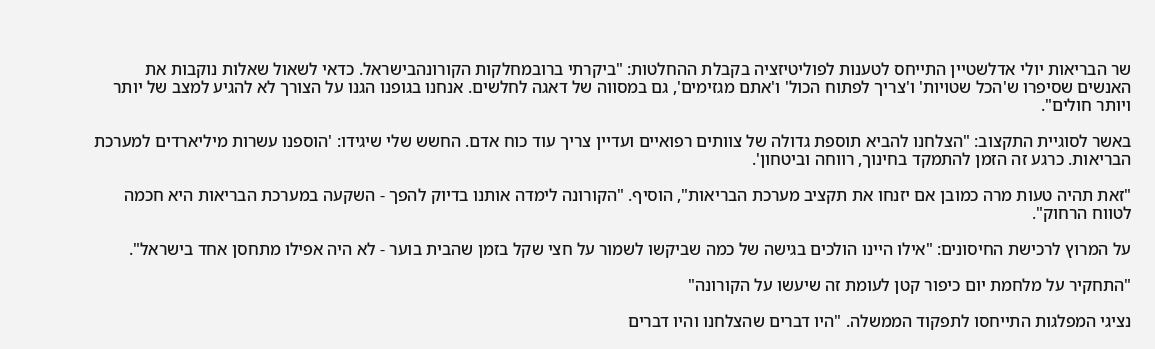שר הבריאות יולי אדלשטיין התייחס לטענות לפוליטיזציה בקבלת ההחלטות: "ביקרתי ברובמחלקות הקורונהבישראל. כדאי לשאול שאלות נוקבות את האנשים שסיפרו ש'הכל שטויות' ו'צריך לפתוח הכול' ו'אתם מגזימים', גם במסווה של דאגה לחלשים. אנחנו בגופנו הגנו על הצורך לא להגיע למצב של יותר ויותר חולים".

באשר לסוגיית התקצוב: "הצלחנו להביא תוספת גדולה של צוותים רפואיים ועדיין צריך עוד כוח אדם. החשש שלי שיגידו: 'הוספנו עשרות מיליארדים למערכת הבריאות. כרגע זה הזמן להתמקד בחינוך, רווחה וביטחון'.

"זאת תהיה טעות מרה כמובן אם יזנחו את תקציב מערכת הבריאות", הוסיף. "הקורונה לימדה אותנו בדיוק להפך - השקעה במערכת הבריאות היא חכמה לטווח הרחוק".

על המרוץ לרכישת החיסונים: "אילו היינו הולכים בגישה של כמה שביקשו לשמור על חצי שקל בזמן שהבית בוער - לא היה אפילו מתחסן אחד בישראל".

"התחקיר על מלחמת יום כיפור קטן לעומת זה שיעשו על הקורונה"

נציגי המפלגות התייחסו לתפקוד הממשלה. "היו דברים שהצלחנו והיו דברים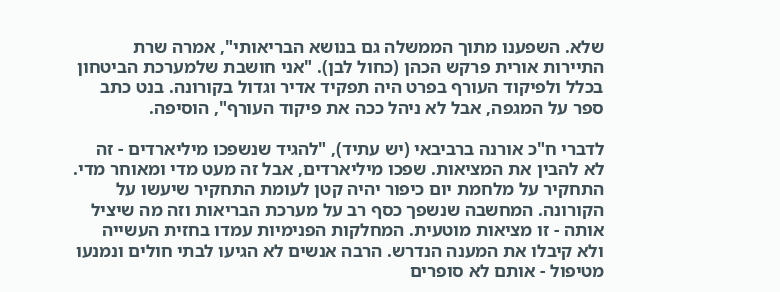שלא. השפענו מתוך הממשלה גם בנושא הבריאותי", אמרה שרת התיירות אורית פרקש הכהן (כחול לבן). "אני חושבת שלמערכת הביטחון בכלל ולפיקוד העורף בפרט היה תפקיד אדיר וגדול בקורונה. בנט כתב ספר על המגפה, אבל לא ניהל ככה את פיקוד העורף", הוסיפה.

לדברי ח"כ אורנה ברביבאי (יש עתיד), "להגיד שנשפכו מיליארדים - זה לא להבין את המציאות. שפכו מיליארדים, אבל זה מעט מדי ומאוחר מדי. התחקיר על מלחמת יום כיפור יהיה קטן לעומת התחקיר שיעשו על הקורונה. המחשבה שנשפך כסף רב על מערכת הבריאות וזה מה שיציל אותה - זו מציאות מוטעית. המחלקות הפנימיות עמדו בחזית העשייה ולא קיבלו את המענה הנדרש. הרבה אנשים לא הגיעו לבתי חולים ונמנעו מטיפול - אותם לא סופרים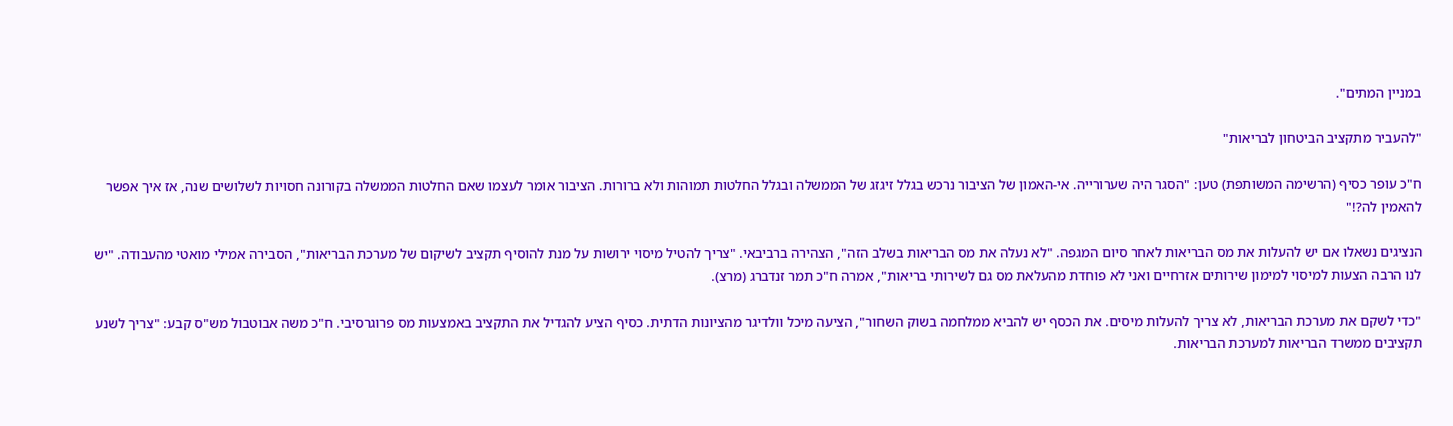במניין המתים".

"להעביר מתקציב הביטחון לבריאות"

ח"כ עופר כסיף (הרשימה המשותפת) טען: "הסגר היה שערורייה. אי-האמון של הציבור נרכש בגלל זיגזג של הממשלה ובגלל החלטות תמוהות ולא ברורות. הציבור אומר לעצמו שאם החלטות הממשלה בקורונה חסויות לשלושים שנה, אז איך אפשר להאמין לה?!"

הנציגים נשאלו אם יש להעלות את מס הבריאות לאחר סיום המגפה. "לא נעלה את מס הבריאות בשלב הזה", הצהירה ברביבאי. "צריך להטיל מיסוי ירושות על מנת להוסיף תקציב לשיקום של מערכת הבריאות", הסבירה אמילי מואטי מהעבודה. "יש לנו הרבה הצעות למיסוי למימון שירותים אזרחיים ואני לא פוחדת מהעלאת מס גם לשירותי בריאות", אמרה ח"כ תמר זנדברג (מרצ).

"כדי לשקם את מערכת הבריאות, לא צריך להעלות מיסים. את הכסף יש להביא ממלחמה בשוק השחור", הציעה מיכל וולדיגר מהציונות הדתית. כסיף הציע להגדיל את התקציב באמצעות מס פרוגרסיבי. ח"כ משה אבוטבול מש"ס קבע: "צריך לשנע תקציבים ממשרד הבריאות למערכת הבריאות.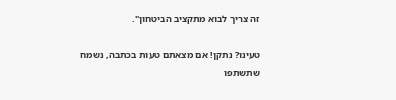זה צריך לבוא מתקציב הביטחון".

טעינו? נתקן! אם מצאתם טעות בכתבה, נשמח שתשתפו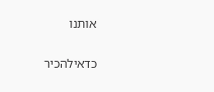אותנו

כדאילהכיר